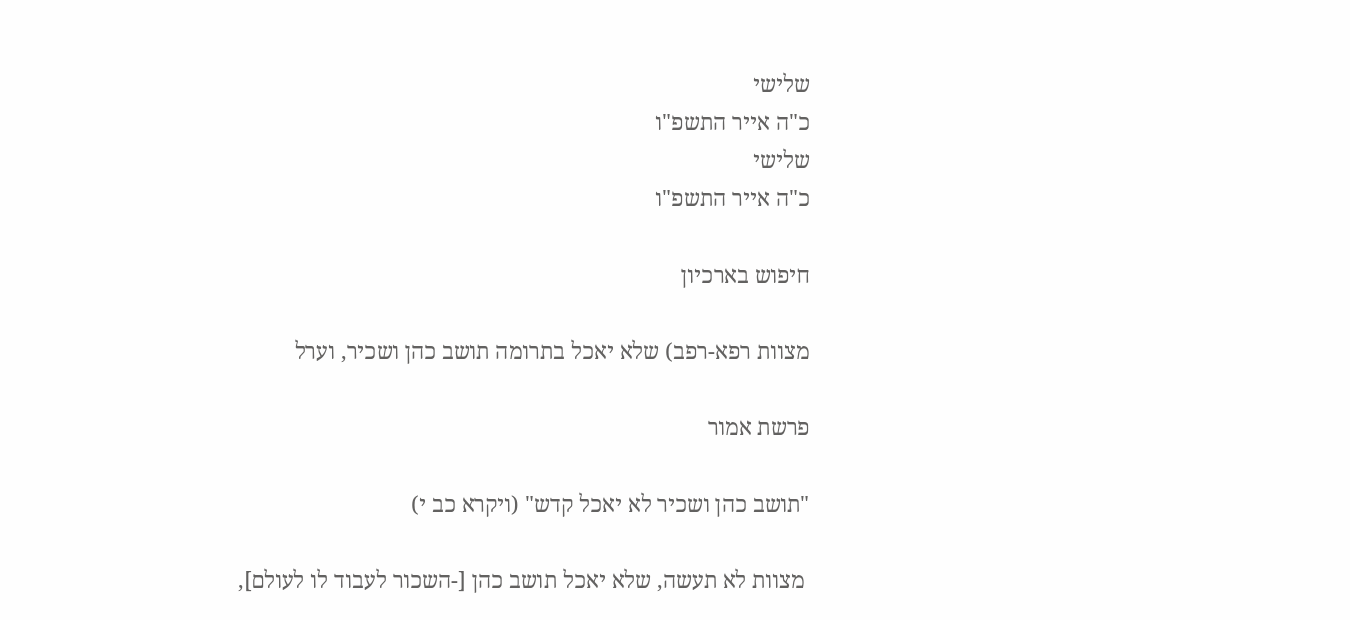שלישי
כ"ה אייר התשפ"ו
שלישי
כ"ה אייר התשפ"ו

חיפוש בארכיון

מצוות רפא-רפב) שלא יאכל בתרומה תושב כהן ושכיר, וערל

פרשת אמור

"תושב כהן ושכיר לא יאכל קדש" (ויקרא כב י)

 מצוות לא תעשה, שלא יאכל תושב כהן [-השכור לעבוד לו לעולם],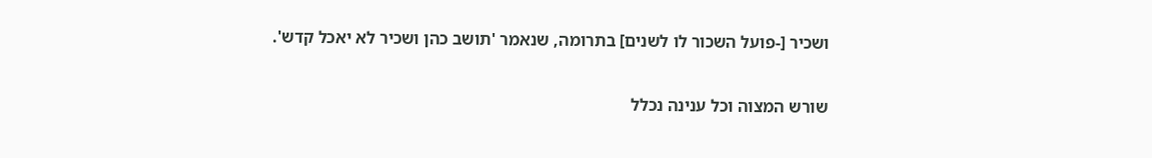ושכיר [-פועל השכור לו לשנים] בתרומה, שנאמר 'תושב כהן ושכיר לא יאכל קדש'.

שורש המצוה וכל ענינה נכלל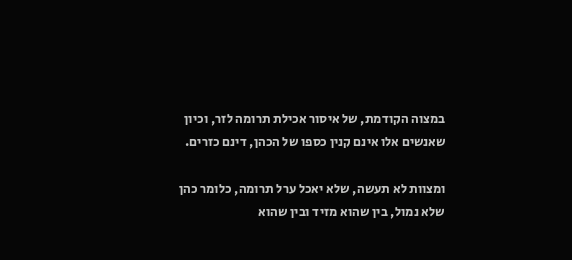במצוה הקודמת, של איסור אכילת תרומה לזר, וכיון שאנשים אלו אינם קנין כספו של הכהן, דינם כזרים.

ומצוות לא תעשה, שלא יאכל ערל תרומה, כלומר כהן שלא נמול, בין שהוא מזיד ובין שהוא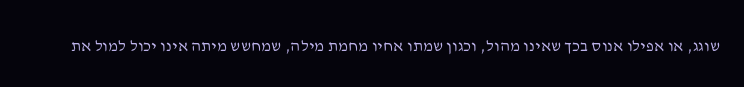שוגג, או אפילו אנוס בכך שאינו מהול, וכגון שמתו אחיו מחמת מילה, שמחשש מיתה אינו יכול למול את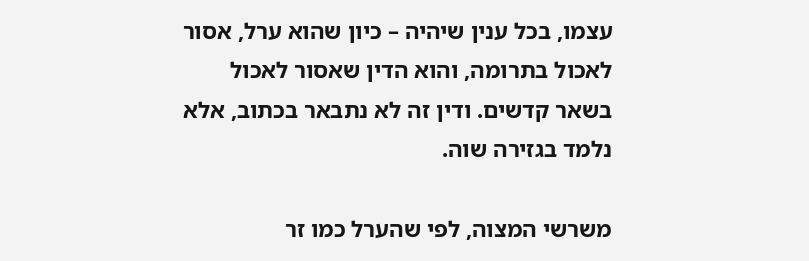עצמו, בכל ענין שיהיה – כיון שהוא ערל, אסור לאכול בתרומה, והוא הדין שאסור לאכול בשאר קדשים. ודין זה לא נתבאר בכתוב, אלא נלמד בגזירה שוה.

משרשי המצוה, לפי שהערל כמו זר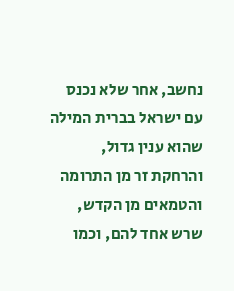נחשב, אחר שלא נכנס עם ישראל בברית המילה שהוא ענין גדול, והרחקת זר מן התרומה והטמאים מן הקדש, שרש אחד להם, וכמו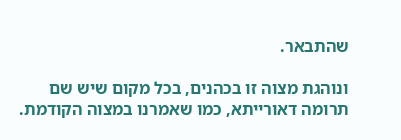שהתבאר.

ונוהגת מצוה זו בכהנים, בכל מקום שיש שם תרומה דאורייתא, כמו שאמרנו במצוה הקודמת.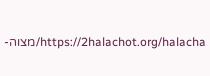https://2halachot.org/halacha/מצוה-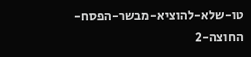טו-שלא-להוציא-מבשר-הפסח-החוצה-2